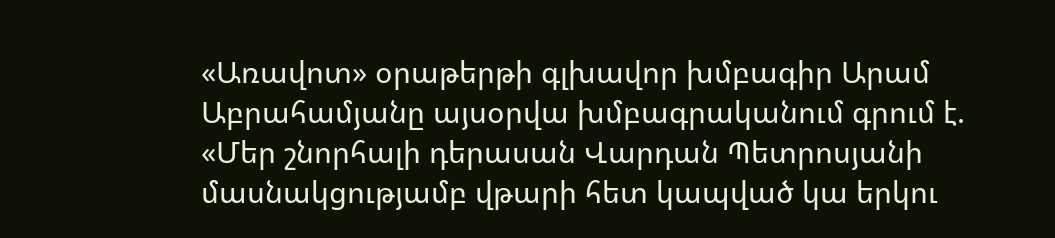«Առավոտ» օրաթերթի գլխավոր խմբագիր Արամ Աբրահամյանը այսօրվա խմբագրականում գրում է.
«Մեր շնորհալի դերասան Վարդան Պետրոսյանի մասնակցությամբ վթարի հետ կապված կա երկու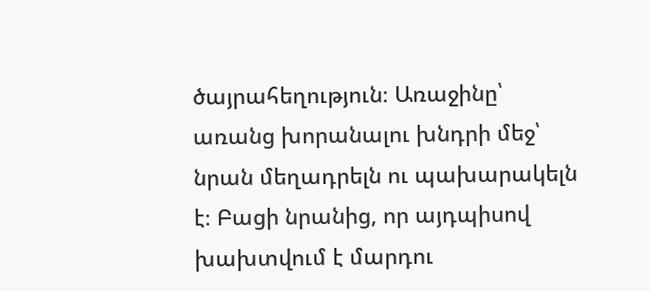ծայրահեղություն։ Առաջինը՝ առանց խորանալու խնդրի մեջ՝ նրան մեղադրելն ու պախարակելն է։ Բացի նրանից, որ այդպիսով խախտվում է մարդու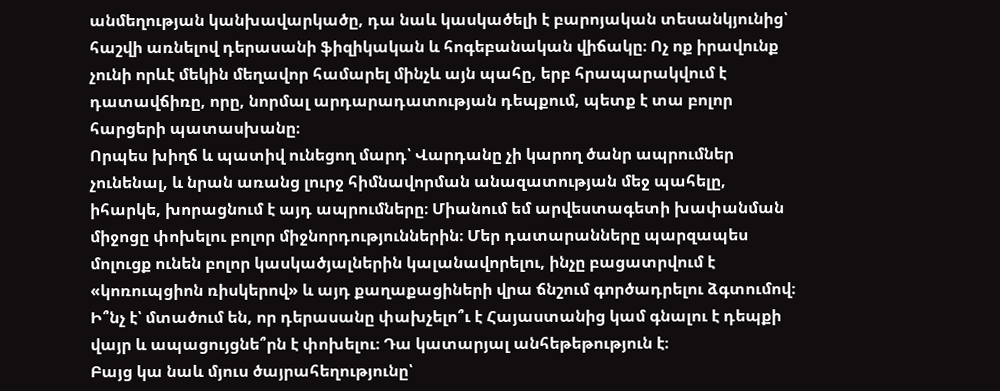անմեղության կանխավարկածը, դա նաև կասկածելի է բարոյական տեսանկյունից՝ հաշվի առնելով դերասանի ֆիզիկական և հոգեբանական վիճակը։ Ոչ ոք իրավունք չունի որևէ մեկին մեղավոր համարել մինչև այն պահը, երբ հրապարակվում է դատավճիռը, որը, նորմալ արդարադատության դեպքում, պետք է տա բոլոր հարցերի պատասխանը։
Որպես խիղճ և պատիվ ունեցող մարդ՝ Վարդանը չի կարող ծանր ապրումներ չունենալ, և նրան առանց լուրջ հիմնավորման անազատության մեջ պահելը, իհարկե, խորացնում է այդ ապրումները։ Միանում եմ արվեստագետի խափանման միջոցը փոխելու բոլոր միջնորդություններին։ Մեր դատարանները պարզապես մոլուցք ունեն բոլոր կասկածյալներին կալանավորելու, ինչը բացատրվում է «կոռուպցիոն ռիսկերով» և այդ քաղաքացիների վրա ճնշում գործադրելու ձգտումով։ Ի՞նչ է՝ մտածում են, որ դերասանը փախչելո՞ւ է Հայաստանից կամ գնալու է դեպքի վայր և ապացույցնե՞րն է փոխելու։ Դա կատարյալ անհեթեթություն է։
Բայց կա նաև մյուս ծայրահեղությունը՝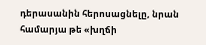դերասանին հերոսացնելը, նրան համարյա թե «խղճի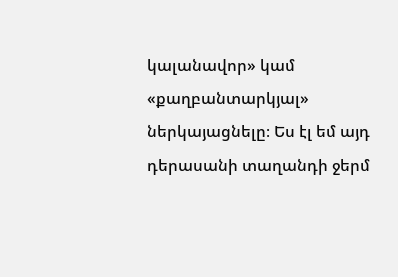կալանավոր» կամ «քաղբանտարկյալ» ներկայացնելը։ Ես էլ եմ այդ դերասանի տաղանդի ջերմ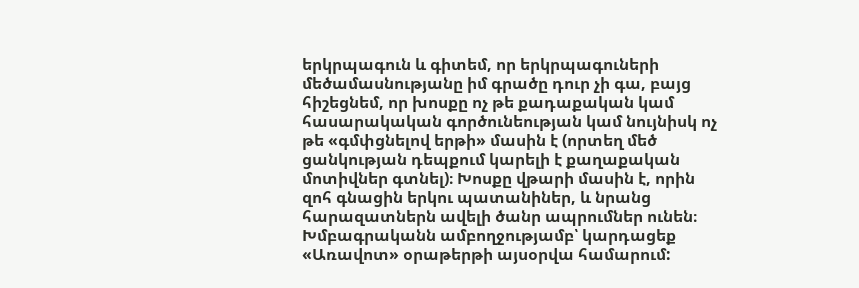երկրպագուն և գիտեմ, որ երկրպագուների մեծամասնությանը իմ գրածը դուր չի գա, բայց հիշեցնեմ, որ խոսքը ոչ թե քադաքական կամ հասարակական գործունեության կամ նույնիսկ ոչ թե «գմփցնելով երթի» մասին է (որտեղ մեծ ցանկության դեպքում կարելի է քաղաքական մոտիվներ գտնել)։ Խոսքը վթարի մասին է, որին զոհ գնացին երկու պատանիներ, և նրանց հարազատներն ավելի ծանր ապրումներ ունեն։
Խմբագրականն ամբողջությամբ՝ կարդացեք «Առավոտ» օրաթերթի այսօրվա համարում: